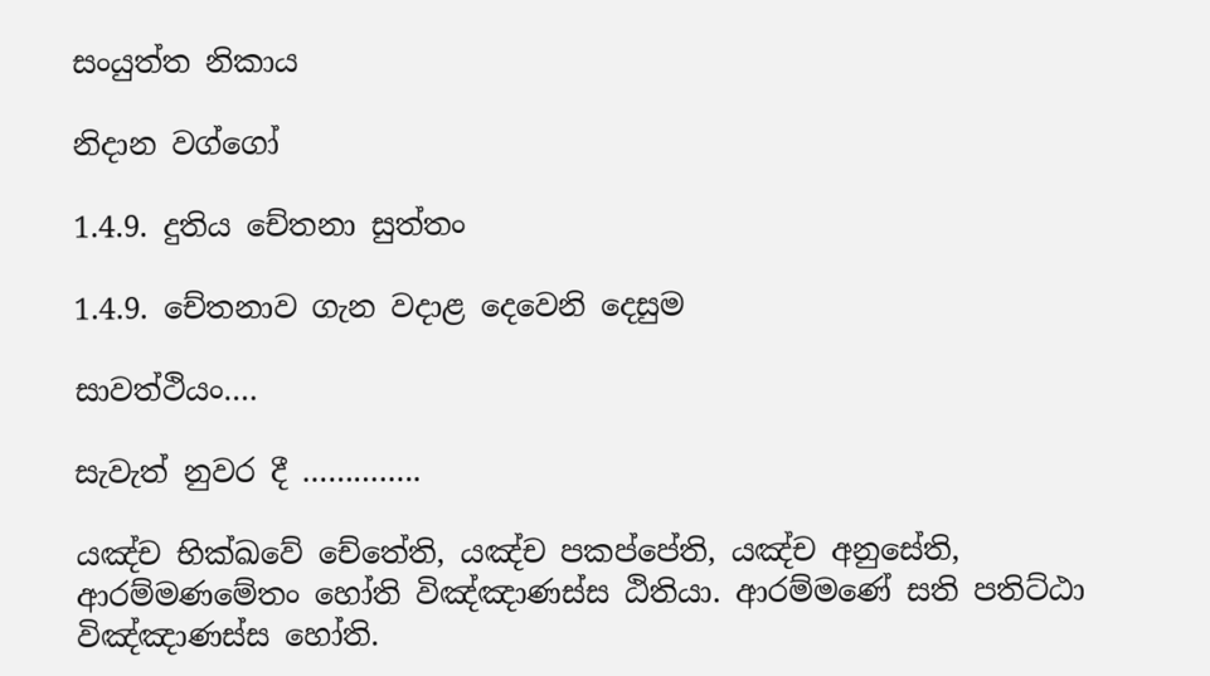සංයුත්ත නිකාය

නිදාන වග්ගෝ

1.4.9. දුතිය චේතනා සුත්තං

1.4.9. චේතනාව ගැන වදාළ දෙවෙනි දෙසුම

සාවත්‌ථියං….

සැවැත් නුවර දී …………..

යඤ්‌ච භික්ඛවේ චේතේති, යඤ්‌ච පකප්‌පේති, යඤ්‌ච අනුසේති, ආරම්‌මණමේතං හෝති විඤ්‌ඤාණස්‌ස ඨිතියා. ආරම්‌මණේ සති පතිට්‌ඨා විඤ්‌ඤාණස්‌ස හෝති.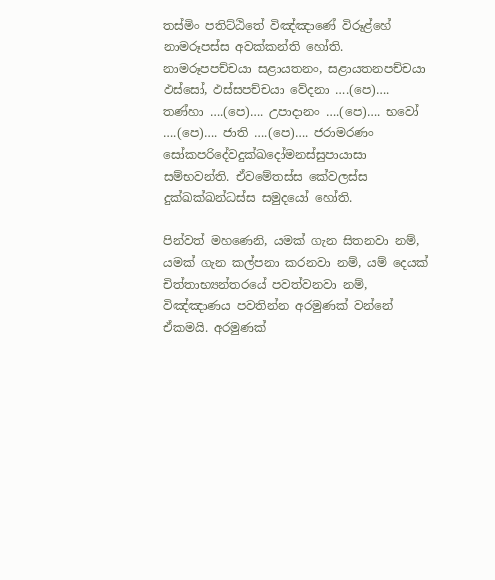තස්‌මිං පතිට්‌ඨිතේ විඤ්‌ඤාණේ විරූළ්‌හේ නාමරූපස්‌ස අවක්‌කන්‌ති හෝති. නාමරූපපච්‌චයා සළායතනං, සළායතනපච්‌චයා ඵස්සෝ, ඵස්‌සපච්‌චයා වේදනා ….(පෙ)…. තණ්‌හා ….(පෙ)…. උපාදානං ….(පෙ)…. භවෝ ….(පෙ)…. ජාති ….(පෙ)…. ජරාමරණං සෝකපරිදේවදුක්‌ඛදෝමනස්‌සුපායාසා සම්‌භවන්‌ති. ඒවමේතස්‌ස කේවලස්‌ස දුක්‌ඛක්‌ඛන්‌ධස්‌ස සමුදයෝ හෝති.

පින්වත් මහණෙනි, යමක් ගැන සිතනවා නම්, යමක් ගැන කල්පනා කරනවා නම්, යම් දෙයක් චිත්තාභ්‍යන්තරයේ පවත්වනවා නම්, විඤ්ඤාණය පවතින්න අරමුණක් වන්නේ ඒකමයි. අරමුණක්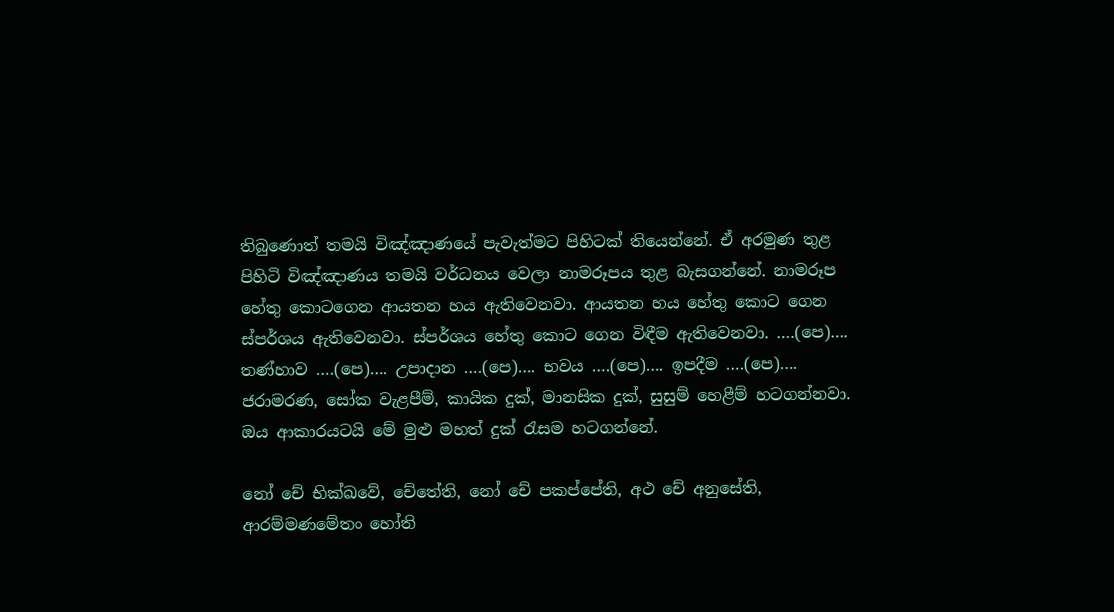තිබුණොත් තමයි විඤ්ඤාණයේ පැවැත්මට පිහිටක් තියෙන්නේ. ඒ අරමුණ තුළ පිහිටි විඤ්ඤාණය තමයි වර්ධනය වෙලා නාමරූපය තුළ බැසගන්නේ. නාමරූප හේතු කොටගෙන ආයතන හය ඇතිවෙනවා. ආයතන හය හේතු කොට ගෙන ස්පර්ශය ඇතිවෙනවා. ස්පර්ශය හේතු කොට ගෙන විඳීම ඇතිවෙනවා. ….(පෙ)…. තණ්හාව ….(පෙ)…. උපාදාන ….(පෙ)…. භවය ….(පෙ)…. ඉපදීම ….(පෙ)…. ජරාමරණ, සෝක වැළපීම්, කායික දුක්, මානසික දුක්, සුසුම් හෙළීම් හටගන්නවා. ඔය ආකාරයටයි මේ මුළු මහත් දුක් රැසම හටගන්නේ.

නෝ චේ භික්ඛවේ, චේතේති, නෝ චේ පකප්‌පේති, අථ චේ අනුසේති, ආරම්‌මණමේතං හෝති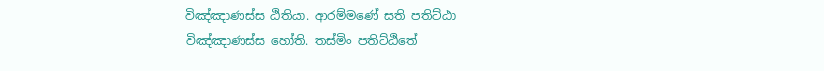විඤ්‌ඤාණස්‌ස ඨිතියා. ආරම්‌මණේ සති පතිට්‌ඨා විඤ්‌ඤාණස්‌ස හෝති. තස්‌මිං පතිට්‌ඨිතේ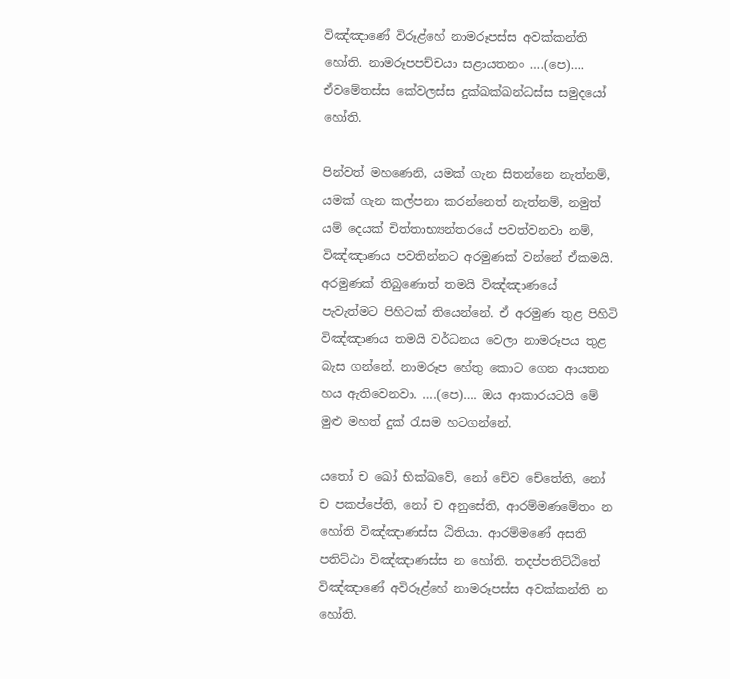විඤ්‌ඤාණේ විරූළ්‌හේ නාමරූපස්‌ස අවක්‌කන්‌ති හෝති. නාමරූපපච්‌චයා සළායතනං ….(පෙ)…. ඒවමේතස්‌ස කේවලස්‌ස දුක්‌ඛක්‌ඛන්‌ධස්‌ස සමුදයෝ හෝති.

පින්වත් මහණෙනි, යමක් ගැන සිතන්නෙ නැත්නම්, යමක් ගැන කල්පනා කරන්නෙත් නැත්නම්, නමුත් යම් දෙයක් චිත්තාභ්‍යන්තරයේ පවත්වනවා නම්, විඤ්ඤාණය පවතින්නට අරමුණක් වන්නේ ඒකමයි. අරමුණක් තිබුණොත් තමයි විඤ්ඤාණයේ පැවැත්මට පිහිටක් තියෙන්නේ. ඒ අරමුණ තුළ පිහිටි විඤ්ඤාණය තමයි වර්ධනය වෙලා නාමරූපය තුළ බැස ගන්නේ. නාමරූප හේතු කොට ගෙන ආයතන හය ඇතිවෙනවා. ….(පෙ)…. ඔය ආකාරයටයි මේ මුළු මහත් දුක් රැසම හටගන්නේ.

යතෝ ච ඛෝ භික්ඛවේ, නෝ චේව චේතේති, නෝ ච පකප්‌පේති, නෝ ච අනුසේති, ආරම්‌මණමේතං න හෝති විඤ්‌ඤාණස්‌ස ඨිතියා. ආරම්‌මණේ අසති පතිට්‌ඨා විඤ්‌ඤාණස්‌ස න හෝති. තදප්‌පතිට්‌ඨිතේ විඤ්‌ඤාණේ අවිරූළ්‌හේ නාමරූපස්‌ස අවක්‌කන්‌ති න හෝති.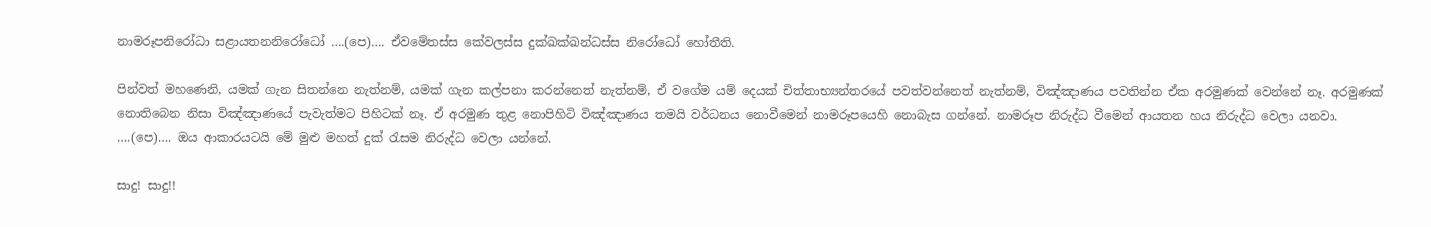නාමරූපනිරෝධා සළායතනනිරෝධෝ ….(පෙ)…. ඒවමේතස්‌ස කේවලස්‌ස දුක්‌ඛක්‌ඛන්‌ධස්‌ස නිරෝධෝ හෝතීති.

පින්වත් මහණෙනි, යමක් ගැන සිතන්නෙ නැත්නම්, යමක් ගැන කල්පනා කරන්නෙත් නැත්නම්, ඒ වගේම යම් දෙයක් චිත්තාභ්‍යන්තරයේ පවත්වන්නෙත් නැත්නම්, විඤ්ඤාණය පවතින්න ඒක අරමුණක් වෙන්නේ නෑ. අරමුණක් නොතිබෙන නිසා විඤ්ඤාණයේ පැවැත්මට පිහිටක් නෑ. ඒ අරමුණ තුළ නොපිහිටි විඤ්ඤාණය තමයි වර්ධනය නොවීමෙන් නාමරූපයෙහි නොබැස ගන්නේ. නාමරූප නිරුද්ධ වීමෙන් ආයතන හය නිරුද්ධ වෙලා යනවා. ….(පෙ)…. ඔය ආකාරයටයි මේ මුළු මහත් දුක් රැසම නිරුද්ධ වෙලා යන්නේ.

සාදු! සාදු!!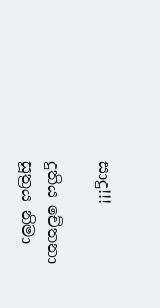සාදු!!!

දුතිය චේතනා සූත්‍රය නිමා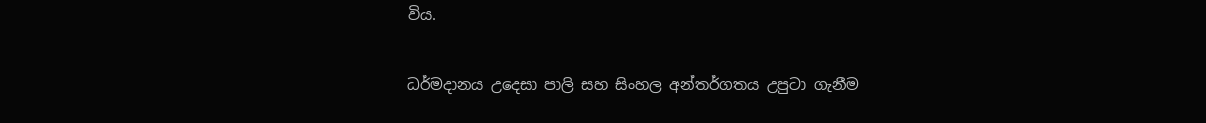විය.

ධර්මදානය උදෙසා පාලි සහ සිංහල අන්තර්ගතය උපුටා ගැනීම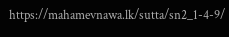https://mahamevnawa.lk/sutta/sn2_1-4-9/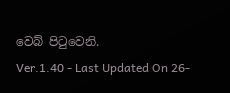වෙබ් පිටුවෙනි.
Ver.1.40 - Last Updated On 26-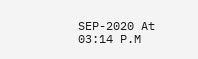SEP-2020 At 03:14 P.M